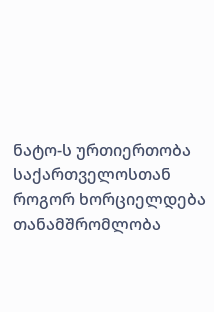ნატო-ს ურთიერთობა საქართველოსთან
როგორ ხორციელდება თანამშრომლობა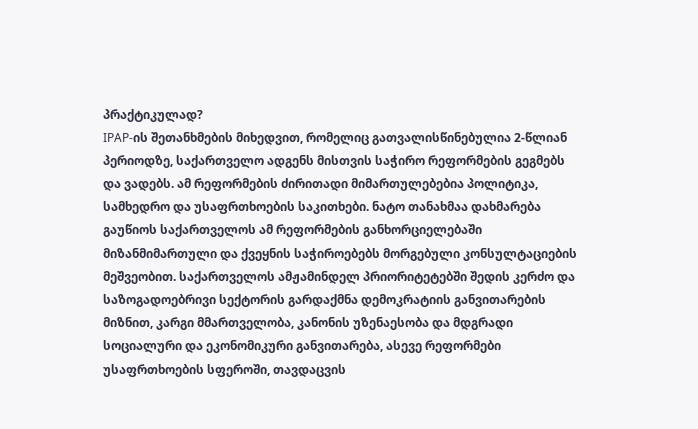პრაქტიკულად?
IPAP-ის შეთანხმების მიხედვით, რომელიც გათვალისწინებულია 2-წლიან პერიოდზე, საქართველო ადგენს მისთვის საჭირო რეფორმების გეგმებს და ვადებს. ამ რეფორმების ძირითადი მიმართულებებია პოლიტიკა, სამხედრო და უსაფრთხოების საკითხები. ნატო თანახმაა დახმარება გაუწიოს საქართველოს ამ რეფორმების განხორციელებაში მიზანმიმართული და ქვეყნის საჭიროებებს მორგებული კონსულტაციების მეშვეობით. საქართველოს ამჟამინდელ პრიორიტეტებში შედის კერძო და საზოგადოებრივი სექტორის გარდაქმნა დემოკრატიის განვითარების მიზნით, კარგი მმართველობა, კანონის უზენაესობა და მდგრადი სოციალური და ეკონომიკური განვითარება, ასევე რეფორმები უსაფრთხოების სფეროში, თავდაცვის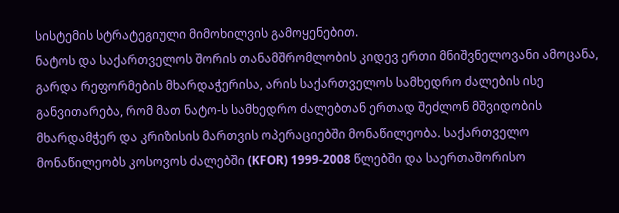სისტემის სტრატეგიული მიმოხილვის გამოყენებით.
ნატოს და საქართველოს შორის თანამშრომლობის კიდევ ერთი მნიშვნელოვანი ამოცანა, გარდა რეფორმების მხარდაჭერისა, არის საქართველოს სამხედრო ძალების ისე განვითარება, რომ მათ ნატო-ს სამხედრო ძალებთან ერთად შეძლონ მშვიდობის მხარდამჭერ და კრიზისის მართვის ოპერაციებში მონაწილეობა. საქართველო მონაწილეობს კოსოვოს ძალებში (KFOR) 1999-2008 წლებში და საერთაშორისო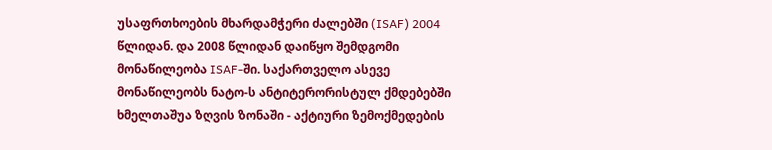უსაფრთხოების მხარდამჭერი ძალებში (ISAF) 2004 წლიდან. და 2008 წლიდან დაიწყო შემდგომი მონაწილეობა ISAF-ში. საქართველო ასევე მონაწილეობს ნატო-ს ანტიტერორისტულ ქმდებებში ხმელთაშუა ზღვის ზონაში - აქტიური ზემოქმედების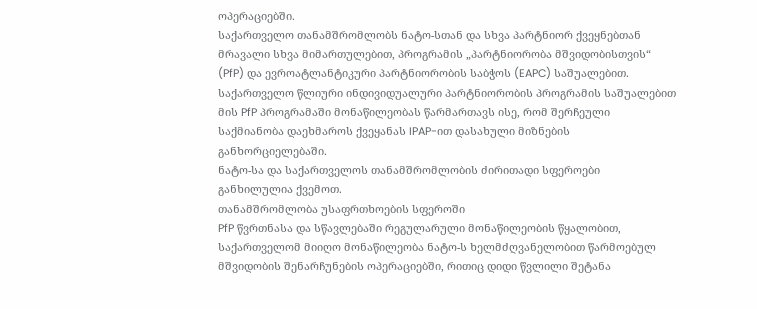ოპერაციებში.
საქართველო თანამშრომლობს ნატო-სთან და სხვა პარტნიორ ქვეყნებთან მრავალი სხვა მიმართულებით, პროგრამის „პარტნიორობა მშვიდობისთვის“ (PfP) და ევროატლანტიკური პარტნიორობის საბჭოს (EAPC) საშუალებით.
საქართველო წლიური ინდივიდუალური პარტნიორობის პროგრამის საშუალებით მის PfP პროგრამაში მონაწილეობას წარმართავს ისე, რომ შერჩეული საქმიანობა დაეხმაროს ქვეყანას IPAP-ით დასახული მიზნების განხორციელებაში.
ნატო-სა და საქართველოს თანამშრომლობის ძირითადი სფეროები განხილულია ქვემოთ.
თანამშრომლობა უსაფრთხოების სფეროში
PfP წვრთნასა და სწავლებაში რეგულარული მონაწილეობის წყალობით, საქართველომ მიიღო მონაწილეობა ნატო-ს ხელმძღვანელობით წარმოებულ მშვიდობის შენარჩუნების ოპერაციებში, რითიც დიდი წვლილი შეტანა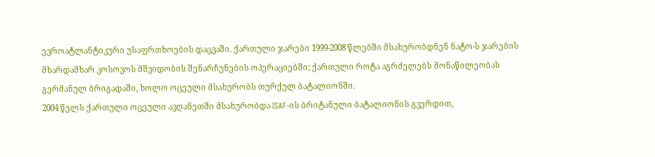ევროატლანტიკური უსაფრთხოების დაცვაში. ქართული ჯარები 1999-2008 წლებში მსახურობდნენ ნატო-ს ჯარების მხარდამხარ კოსოვოს მშვიდობის შენარჩუნების ოპერაციებში; ქართული როტა აგრძელებს მონაწილეობას გერმანულ ბრიგადაში, ხოლო ოცეული მსახურობს თურქულ ბატალიონში.
2004 წელს ქართული ოცეული ავღანეთში მსახურობდა ISAF-ის ბრიტანული ბატალიონის გვერდით,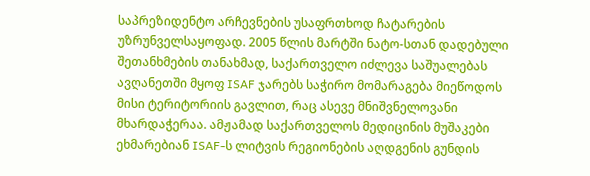საპრეზიდენტო არჩევნების უსაფრთხოდ ჩატარების უზრუნველსაყოფად. 2005 წლის მარტში ნატო-სთან დადებული შეთანხმების თანახმად, საქართველო იძლევა საშუალებას ავღანეთში მყოფ ISAF ჯარებს საჭირო მომარაგება მიეწოდოს მისი ტერიტორიის გავლით, რაც ასევე მნიშვნელოვანი მხარდაჭერაა. ამჟამად საქართველოს მედიცინის მუშაკები ეხმარებიან ISAF-ს ლიტვის რეგიონების აღდგენის გუნდის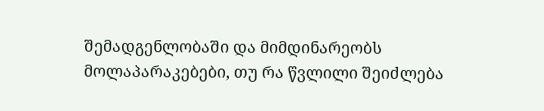შემადგენლობაში და მიმდინარეობს მოლაპარაკებები, თუ რა წვლილი შეიძლება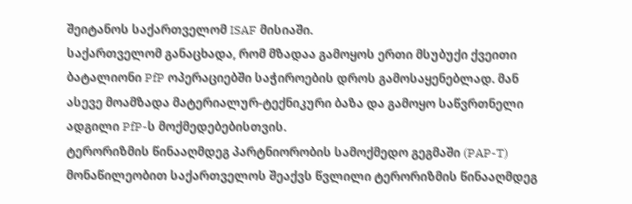შეიტანოს საქართველომ ISAF მისიაში.
საქართველომ განაცხადა, რომ მზადაა გამოყოს ერთი მსუბუქი ქვეითი ბატალიონი PfP ოპერაციებში საჭიროების დროს გამოსაყენებლად. მან ასევე მოამზადა მატერიალურ-ტექნიკური ბაზა და გამოყო საწვრთნელი ადგილი PfP-ს მოქმედებებისთვის.
ტერორიზმის წინააღმდეგ პარტნიორობის სამოქმედო გეგმაში (PAP-T) მონაწილეობით საქართველოს შეაქვს წვლილი ტერორიზმის წინააღმდეგ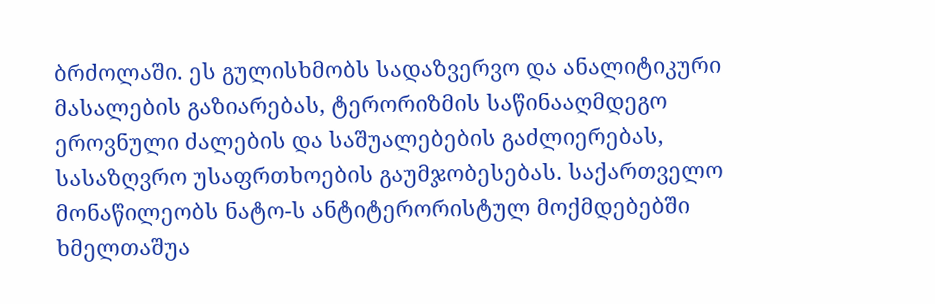ბრძოლაში. ეს გულისხმობს სადაზვერვო და ანალიტიკური მასალების გაზიარებას, ტერორიზმის საწინააღმდეგო ეროვნული ძალების და საშუალებების გაძლიერებას, სასაზღვრო უსაფრთხოების გაუმჯობესებას. საქართველო მონაწილეობს ნატო-ს ანტიტერორისტულ მოქმდებებში ხმელთაშუა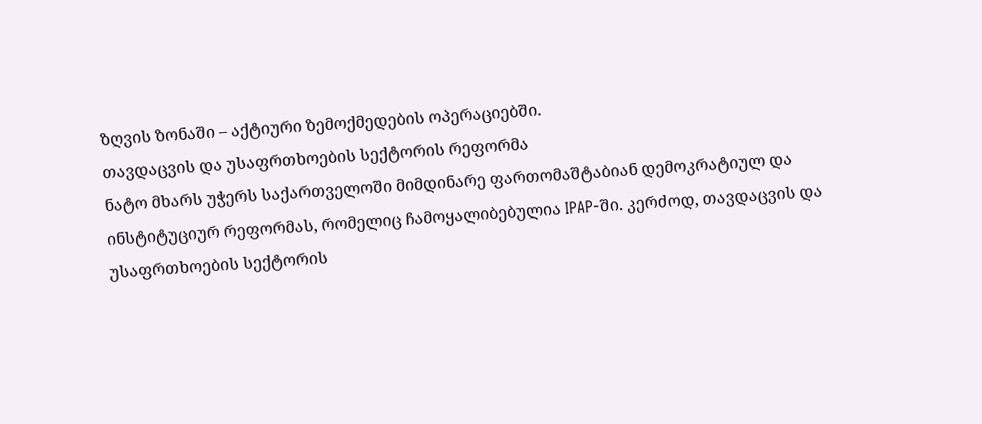ზღვის ზონაში – აქტიური ზემოქმედების ოპერაციებში.
თავდაცვის და უსაფრთხოების სექტორის რეფორმა
ნატო მხარს უჭერს საქართველოში მიმდინარე ფართომაშტაბიან დემოკრატიულ და ინსტიტუციურ რეფორმას, რომელიც ჩამოყალიბებულია IPAP-ში. კერძოდ, თავდაცვის და უსაფრთხოების სექტორის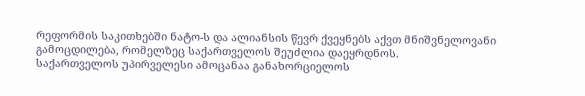რეფორმის საკითხებში ნატო-ს და ალიანსის წევრ ქვეყნებს აქვთ მნიშვნელოვანი გამოცდილება, რომელზეც საქართველოს შეუძლია დაეყრდნოს.
საქართველოს უპირველესი ამოცანაა განახორციელოს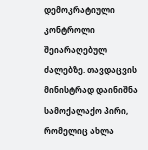დემოკრატიული კონტროლი შეიარაღებულ ძალებზე. თავდაცვის მინისტრად დაინიშნა სამოქალაქო პირი, რომელიც ახლა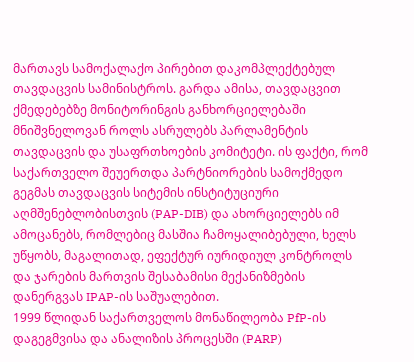მართავს სამოქალაქო პირებით დაკომპლექტებულ თავდაცვის სამინისტროს. გარდა ამისა, თავდაცვით ქმედებებზე მონიტორინგის განხორციელებაში მნიშვნელოვან როლს ასრულებს პარლამენტის თავდაცვის და უსაფრთხოების კომიტეტი. ის ფაქტი, რომ საქართველო შეუერთდა პარტნიორების სამოქმედო გეგმას თავდაცვის სიტემის ინსტიტუციური აღმშენებლობისთვის (PAP-DIB) და ახორციელებს იმ ამოცანებს, რომლებიც მასშია ჩამოყალიბებული, ხელს უწყობს, მაგალითად, ეფექტურ იურიდიულ კონტროლს და ჯარების მართვის შესაბამისი მექანიზმების დანერგვას IPAP-ის საშუალებით.
1999 წლიდან საქართველოს მონაწილეობა PfP-ის დაგეგმვისა და ანალიზის პროცესში (PARP)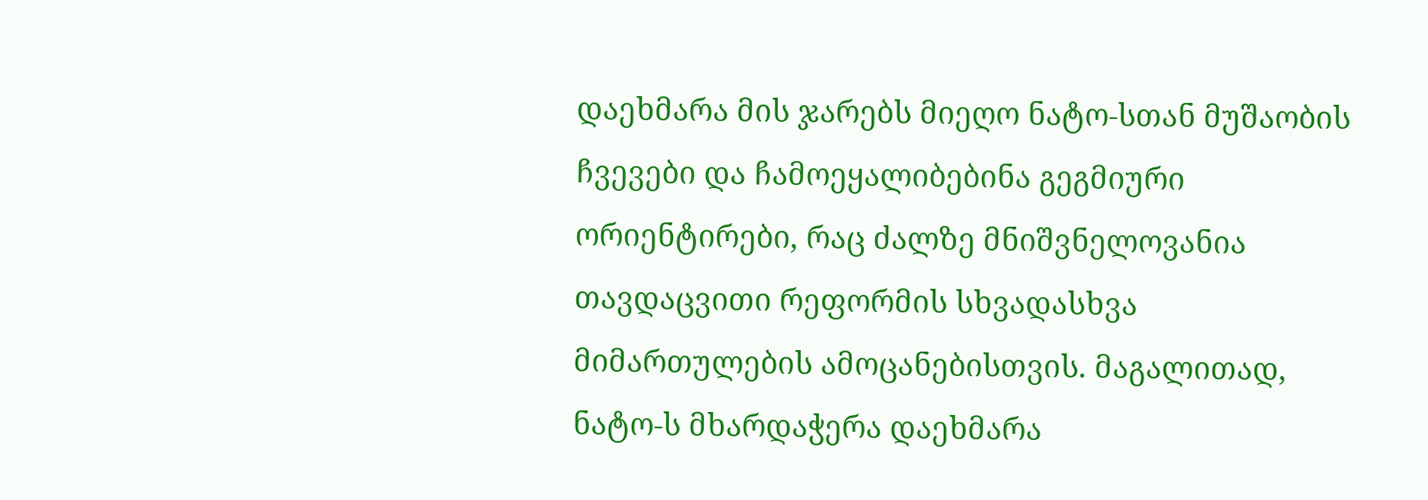დაეხმარა მის ჯარებს მიეღო ნატო-სთან მუშაობის ჩვევები და ჩამოეყალიბებინა გეგმიური ორიენტირები, რაც ძალზე მნიშვნელოვანია თავდაცვითი რეფორმის სხვადასხვა მიმართულების ამოცანებისთვის. მაგალითად, ნატო-ს მხარდაჭერა დაეხმარა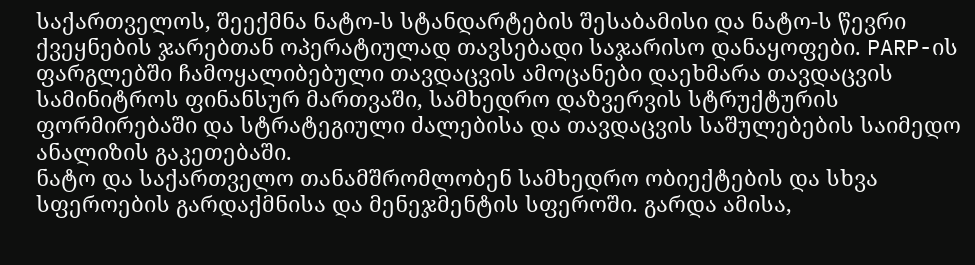საქართველოს, შეექმნა ნატო-ს სტანდარტების შესაბამისი და ნატო-ს წევრი ქვეყნების ჯარებთან ოპერატიულად თავსებადი საჯარისო დანაყოფები. PARP-ის ფარგლებში ჩამოყალიბებული თავდაცვის ამოცანები დაეხმარა თავდაცვის სამინიტროს ფინანსურ მართვაში, სამხედრო დაზვერვის სტრუქტურის ფორმირებაში და სტრატეგიული ძალებისა და თავდაცვის საშულებების საიმედო ანალიზის გაკეთებაში.
ნატო და საქართველო თანამშრომლობენ სამხედრო ობიექტების და სხვა სფეროების გარდაქმნისა და მენეჯმენტის სფეროში. გარდა ამისა,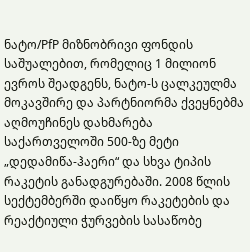ნატო/PfP მიზნობრივი ფონდის საშუალებით, რომელიც 1 მილიონ ევროს შეადგენს, ნატო-ს ცალკეულმა მოკავშირე და პარტნიორმა ქვეყნებმა აღმოუჩინეს დახმარება საქართველოში 500-ზე მეტი „დედამიწა-ჰაერი“ და სხვა ტიპის რაკეტის განადგურებაში. 2008 წლის სექტემბერში დაიწყო რაკეტების და რეაქტიული ჭურვების სასაწობე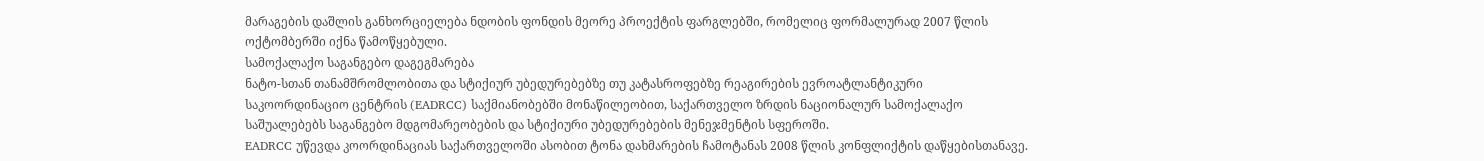მარაგების დაშლის განხორციელება ნდობის ფონდის მეორე პროექტის ფარგლებში, რომელიც ფორმალურად 2007 წლის ოქტომბერში იქნა წამოწყებული.
სამოქალაქო საგანგებო დაგეგმარება
ნატო-სთან თანამშრომლობითა და სტიქიურ უბედურებებზე თუ კატასროფებზე რეაგირების ევროატლანტიკური საკოორდინაციო ცენტრის (EADRCC) საქმიანობებში მონაწილეობით, საქართველო ზრდის ნაციონალურ სამოქალაქო საშუალებებს საგანგებო მდგომარეობების და სტიქიური უბედურებების მენეჯმენტის სფეროში.
EADRCC უწევდა კოორდინაციას საქართველოში ასობით ტონა დახმარების ჩამოტანას 2008 წლის კონფლიქტის დაწყებისთანავე.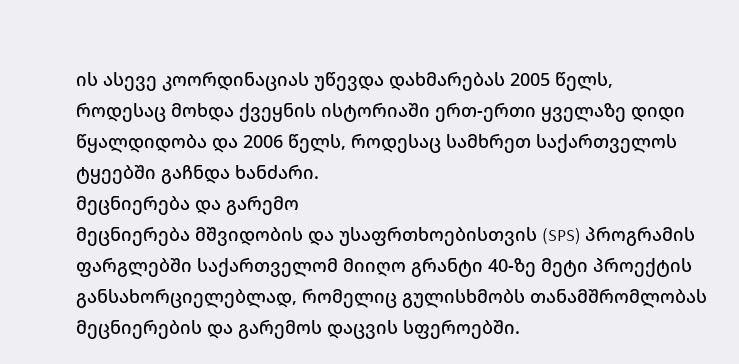ის ასევე კოორდინაციას უწევდა დახმარებას 2005 წელს, როდესაც მოხდა ქვეყნის ისტორიაში ერთ-ერთი ყველაზე დიდი წყალდიდობა და 2006 წელს, როდესაც სამხრეთ საქართველოს ტყეებში გაჩნდა ხანძარი.
მეცნიერება და გარემო
მეცნიერება მშვიდობის და უსაფრთხოებისთვის (SPS) პროგრამის ფარგლებში საქართველომ მიიღო გრანტი 40-ზე მეტი პროექტის განსახორციელებლად, რომელიც გულისხმობს თანამშრომლობას მეცნიერების და გარემოს დაცვის სფეროებში.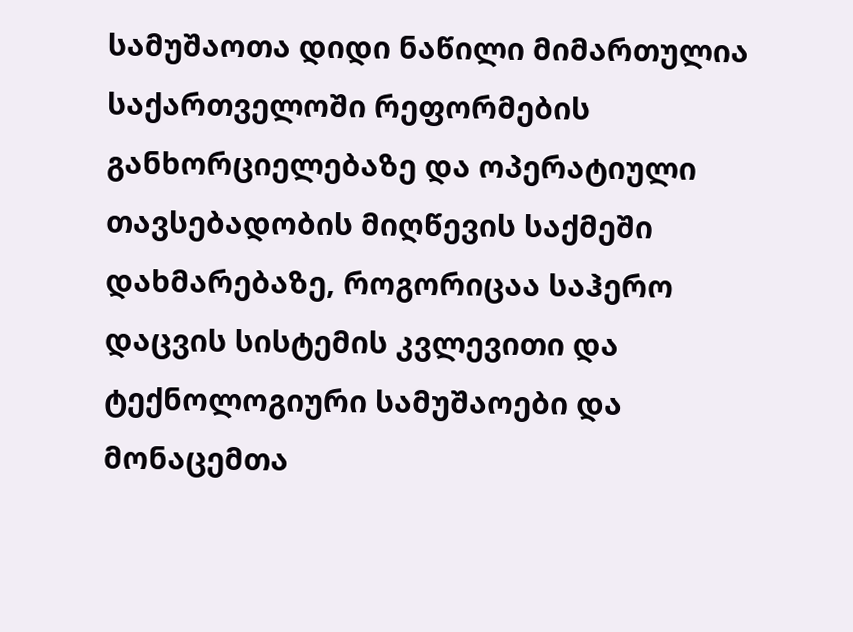სამუშაოთა დიდი ნაწილი მიმართულია საქართველოში რეფორმების განხორციელებაზე და ოპერატიული თავსებადობის მიღწევის საქმეში დახმარებაზე, როგორიცაა საჰერო დაცვის სისტემის კვლევითი და ტექნოლოგიური სამუშაოები და მონაცემთა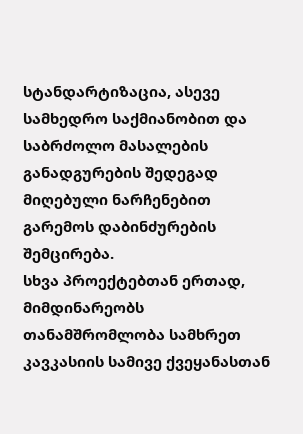სტანდარტიზაცია, ასევე სამხედრო საქმიანობით და საბრძოლო მასალების განადგურების შედეგად მიღებული ნარჩენებით გარემოს დაბინძურების შემცირება.
სხვა პროექტებთან ერთად, მიმდინარეობს თანამშრომლობა სამხრეთ კავკასიის სამივე ქვეყანასთან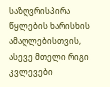საზღვრისპირა წყლების ხარისხის ამაღლებისთვის, ასევე მთელი რიგი კვლევები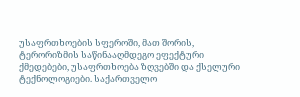უსაფრთხოების სფეროში, მათ შორის, ტერორიზმის საწინააღმდეგო ეფექტური ქმედებები, უსაფრთხოება ზღვებში და ქსელური ტექნოლოგიები. საქართველო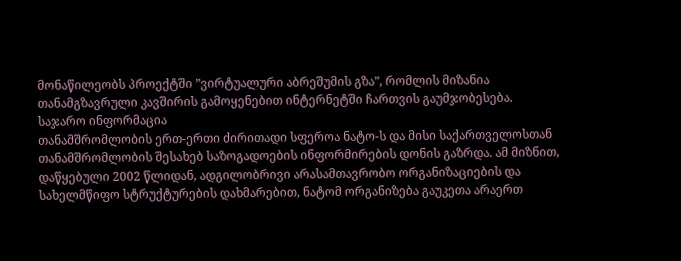მონაწილეობს პროექტში ”ვირტუალური აბრეშუმის გზა”, რომლის მიზანია თანამგზავრული კავშირის გამოყენებით ინტერნეტში ჩართვის გაუმჯობესება.
საჯარო ინფორმაცია
თანამშრომლობის ერთ-ერთი ძირითადი სფეროა ნატო-ს და მისი საქართველოსთან თანამშრომლობის შესახებ საზოგადოების ინფორმირების დონის გაზრდა. ამ მიზნით, დაწყებული 2002 წლიდან, ადგილობრივი არასამთავრობო ორგანიზაციების და სახელმწიფო სტრუქტურების დახმარებით, ნატომ ორგანიზება გაუკეთა არაერთ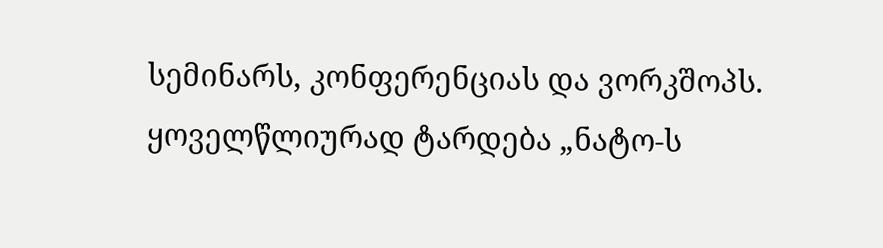სემინარს, კონფერენციას და ვორკშოპს. ყოველწლიურად ტარდება „ნატო-ს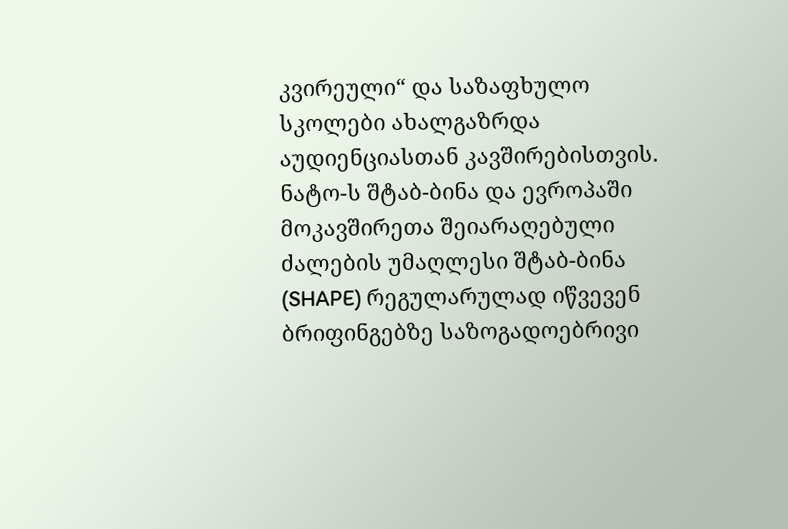კვირეული“ და საზაფხულო სკოლები ახალგაზრდა აუდიენციასთან კავშირებისთვის.
ნატო-ს შტაბ-ბინა და ევროპაში მოკავშირეთა შეიარაღებული ძალების უმაღლესი შტაბ-ბინა (SHAPE) რეგულარულად იწვევენ ბრიფინგებზე საზოგადოებრივი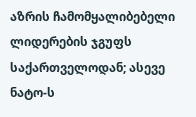აზრის ჩამომყალიბებელი ლიდერების ჯგუფს საქართველოდან; ასევე ნატო-ს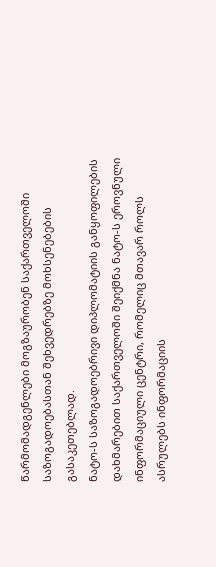წარმომადგენლები მოგზაურობენ საქართველოში საზოგადოებასთან შეხვედრებზე მოხსენებების გასაკეთებლად.
ნატო-ს საზოგადოებრივი დიპლომატიის განყოფილების დახმარებით საქართველოში შეიქმნა ნატო-ს ეროვნული ინფორმაციული ცენტრი, რომელიც მთავარ როლს ასრულებს ინფორმაციის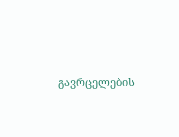გავრცელების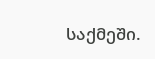საქმეში.